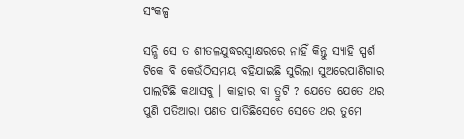ସଂକଳ୍ପ

ସନ୍ଧି ସେ ତ ଶୀତଳଯୁଦ୍ଧରସ୍ବାକ୍ଷରରେ ନାହିଁ କିନ୍ତୁ ସ୍ୟାହି ସ୍ପର୍ଶ ଟିକେ ବି କେଉଁଠିସମୟ ବହିଯାଇଛି ସୁରିଲା ସୁଅରେପାଣିଗାର ପାଲଟିଛି କଥାସବୁ । କାହାର ବା ତ୍ରୁଟି ? ଯେତେ ଯେତେ ଥର ପୁଣି ପତିଆରା ପଣତ ପାତିଛିସେତେ ସେତେ ଥର ତୁମେ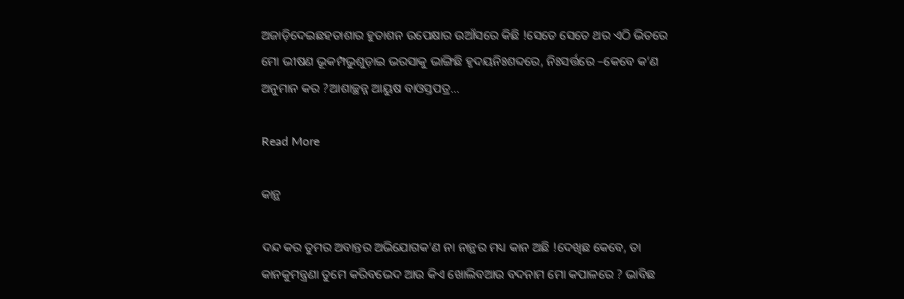ଅଜାଡ଼ିଦେଇଛହତାଶାର ହୁତାଶନ ଉପେକ୍ଷାର ଉଆଁସରେ କିଛି !ସେତେ ସେତେ ଥର ଏଠି ଭିତରେ ମୋ ଭୀଷଣ ଭୂକମ୍ପଭୁଶୁଡ଼ାଇ ଭରସାକୁ ଭାଙ୍ଗିଛି ହୃଦୟନିଃଶବ୍ଦରେ, ନିଃସର୍ତ୍ତରେ –କେବେ କ’ଣ ଅନୁମାନ କର ?ଆଶାଚ୍ଛନ୍ନ ଆୟୁଷ ବାଓସ୍ତପତ୍ର…

Read More

କାନ୍ଥ

ଦନ୍ଦ କର ତୁମର ଅବାନ୍ତର ଅଭିଯୋଗକ’ଣ ନା ନାନ୍ଥର ମଧ୍ୟ କାନ ଅଛି !ଦେଖିଛ କେବେ, ତା କାନକୁମନ୍ତ୍ରଣା ତୁମେ କରିବଭେଦ ଆଉ କିଏ ଖୋଲିବଆଉ ବଦନାମ ମୋ କପାଳରେ ? ଭାବିଛ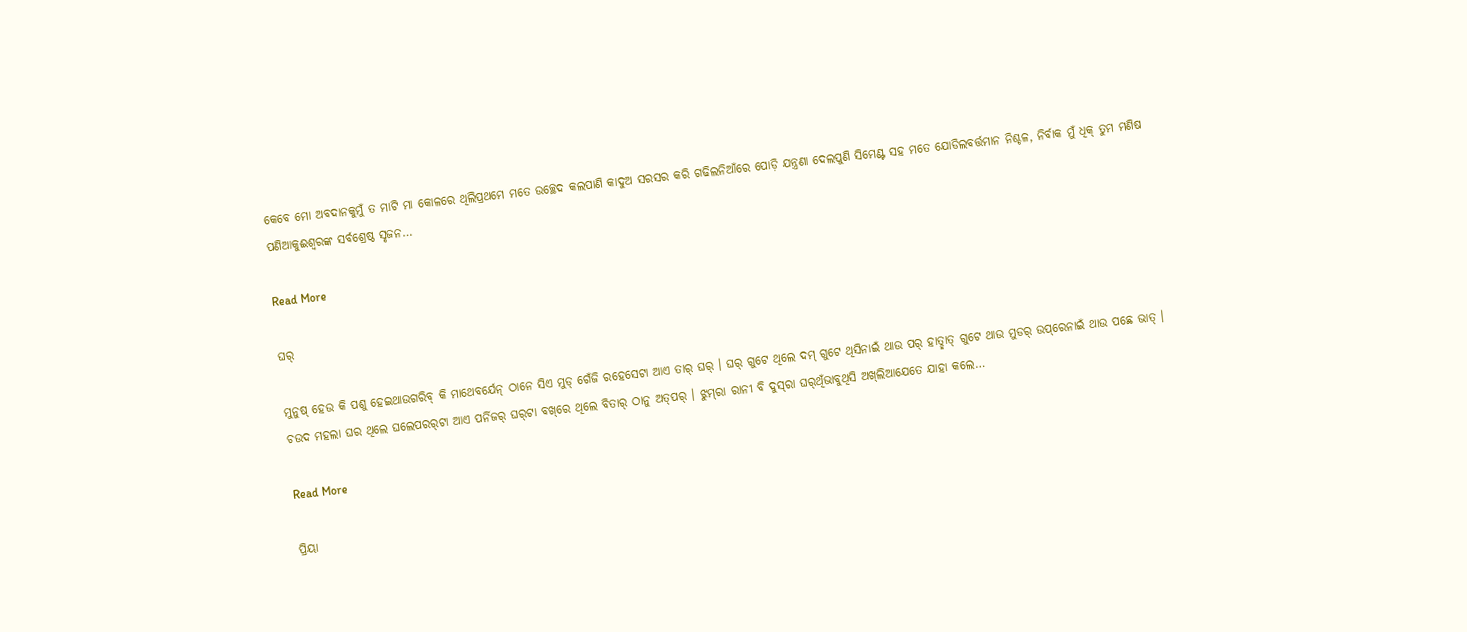କେବେ ମୋ ଅବଦାନକୁମୁଁ ତ ମାଟି ମା କୋଳରେ ଥିଲିପ୍ରଥମେ ମତେ ଉଚ୍ଛେଦ କଲପାଣି କାଦୁଅ ସରସର କରି ଗଢିଲନିଆଁରେ ପୋଡ଼ି ଯନ୍ତ୍ରଣା ଦେଲପୁଣି ସିମେଣ୍ଟ ସହ ମତେ ଯୋଡିଲବର୍ତ୍ତମାନ ନିଶ୍ଚଳ, ନିର୍ବାକ ମୁଁ ଧିକ୍ ତୁମ ମଣିଷ ପଣିଆକୁଈଶ୍ବରଙ୍କ ସର୍ବଶ୍ରେଷ୍ଠ ସୃଜନ…

Read More

ଘର୍

ମୁନୁଷ୍ ହେଉ କି ପଶୁ ହେଇଥାଉଗରିବ୍ କି ମାଥେବର୍ଯେନ୍ ଠାନେ ସିଏ ମୁଡ୍ ଗେଁଜି ରହେସେଟା ଆଏ ତାର୍ ଘର୍ । ଘର୍ ଗୁଟେ ଥିଲେ ଦମ୍ ଗୁଟେ ଥିସିନାଇଁ ଥାଉ ପର୍ ହାତ୍ଛାତ୍ ଗୁଟେ ଥାଉ ମୁଡର୍ ଉପ୍‌ରେନାଇଁ ଥାଉ ପଛେ ଭାତ୍ । ଚଉଦ ମହଲା ଘର ଥିଲେ ଘଲେପରର୍‌ଟା ଆଏ ପର୍ନିଜର୍ ଘର୍‌ଟା ବଖ୍‌ରେ ଥିଲେ ବିତାର୍ ଠାନୁ ଅତ୍‌ପର୍‌ । ଝୁମ୍‌ରା ରାନୀ ବି ଦୁସ୍‌ରା ଘର୍‌ଥିଁଭାବୁଥିସି ଅଖ୍‌ଲିଆଯେତେ ଯାହା କଲେ…

Read More

ପ୍ରିୟା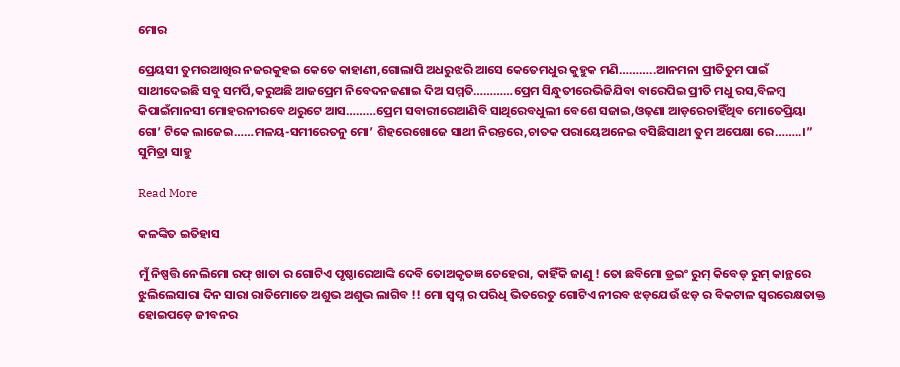ମୋର

ପ୍ରେୟସୀ ତୁମରଆଖିର ନଜରକୁହଇ କେତେ କାହାଣୀ,ଗୋଲାପି ଅଧରୁଝରି ଆସେ କେତେମଧୁର କୁହୁକ ମଣି………..ଆନମନା ପ୍ରୀତିତୁମ ପାଇଁ ସାଥୀଦେଇଛି ସବୁ ସମର୍ପି,କରୁଅଛି ଆଜପ୍ରେମ ନିବେଦନଜଣାଇ ଦିଅ ସମ୍ମତି…………ପ୍ରେମ ସିନ୍ଧୁତୀରେଭିଜିଯିବା ବାରେପିଇ ପ୍ରୀତି ମଧୁ ରସ,ବିଳମ୍ବ କିପାଇଁମାନସୀ ମୋହରନୀରବେ ଥରୁଟେ ଆସ………ପ୍ରେମ ସବାରୀରେଆଣିବି ସାଥିରେବଧୁଲୀ ବେଶେ ସଜାଇ,ଓଢ଼ଣା ଆଡ଼ରେଚାହିଁଥିବ ମୋତେପ୍ରିୟା ଗୋ’ ଟିକେ ଲାଜେଇ……ମଳୟ-ସମୀରେତନୁ ମୋ’ ଶିହରେଖୋଜେ ସାଥୀ ନିରନ୍ତରେ,ଚାତକ ପରାୟେଅନେଇ ବସିଛିସାଥୀ ତୁମ ଅପେକ୍ଷା ରେ……..।” ସୁମିତ୍ରା ସାହୁ

Read More

କଳଙ୍କିତ ଇତିହାସ

ମୁଁ ନିଷ୍ପତ୍ତି ନେଲିମୋ ରଫ୍ ଖାତା ର ଗୋଟିଏ ପୃଷ୍ଠାରେଆଙ୍କି ଦେବି ତୋଅକୃତଜ୍ଞ ଚେହେରା, କାହିଁକି ଜାଣୁ ! ତୋ ଛବିମୋ ଡ୍ରଇଂ ରୁମ୍ କିବେଡ୍ ରୁମ୍ କାନ୍ଥରେ ଝୁଲିଲେସାରା ଦିନ ସାରା ରାତିମୋତେ ଅଶୁଭ ଅଶୁଭ ଲାଗିବ !! ମୋ ସ୍ୱପ୍ନ ର ପରିଧି ଭିତରେତୁ ଗୋଟିଏ ନୀରବ ଝଡ଼ଯେଉଁ ଝଡ଼ ର ବିକଟାଳ ସ୍ୱରରେକ୍ଷତାକ୍ତ ହୋଇପଡ଼େ ଜୀବନର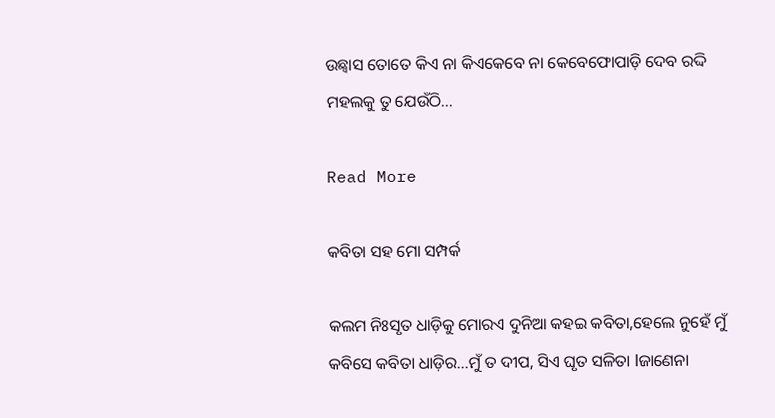ଉଛ୍ଵାସ ତୋତେ କିଏ ନା କିଏକେବେ ନା କେବେଫୋପାଡ଼ି ଦେବ ରଦ୍ଦି ମହଲକୁ ତୁ ଯେଉଁଠି…

Read More

କବିତା ସହ ମୋ ସମ୍ପର୍କ

କଲମ ନିଃସୃତ ଧାଡ଼ିକୁ ମୋରଏ ଦୁନିଆ କହଇ କବିତା,ହେଲେ ନୁହେଁ ମୁଁ କବିସେ କବିତା ଧାଡ଼ିର…ମୁଁ ତ ଦୀପ, ସିଏ ଘୃତ ସଳିତା lଜାଣେନା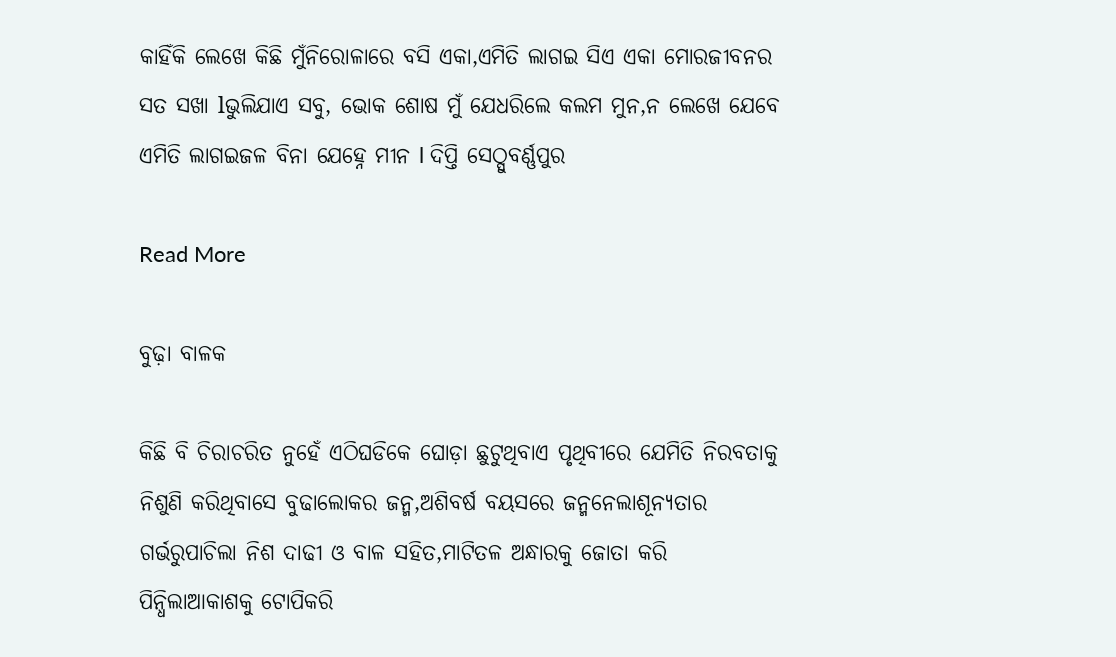କାହିଁକି ଲେଖେ କିଛି ମୁଁନିରୋଳାରେ ବସି ଏକା,ଏମିତି ଲାଗଇ ସିଏ ଏକା ମୋରଜୀବନର ସତ ସଖା lଭୁଲିଯାଏ ସବୁ, ଭୋକ ଶୋଷ ମୁଁ ଯେଧରିଲେ କଲମ ମୁନ,ନ ଲେଖେ ଯେବେ ଏମିତି ଲାଗଇଜଳ ବିନା ଯେହ୍ନେ ମୀନ l ଦିପ୍ତି ସେଠ୍ସୁବର୍ଣ୍ଣପୁର

Read More

ବୁଢ଼ା ବାଳକ

କିଛି ବି ଚିରାଚରିତ ନୁହେଁ ଏଠିଘଡିକେ ଘୋଡ଼ା ଛୁଟୁଥିବାଏ ପୃଥିବୀରେ ଯେମିତି ନିରବତାକୁ ନିଶୁଣି କରିଥିବାସେ ବୁଢାଲୋକର ଜନ୍ମ,ଅଶିବର୍ଷ ବୟସରେ ଜନ୍ମନେଲାଶୂନ୍ୟତାର ଗର୍ଭରୁପାଚିଲା ନିଶ ଦାଢୀ ଓ ବାଳ ସହିତ,ମାଟିତଳ ଅନ୍ଧାରକୁ ଜୋତା କରି ପିନ୍ଧିଲାଆକାଶକୁ ଟୋପିକରି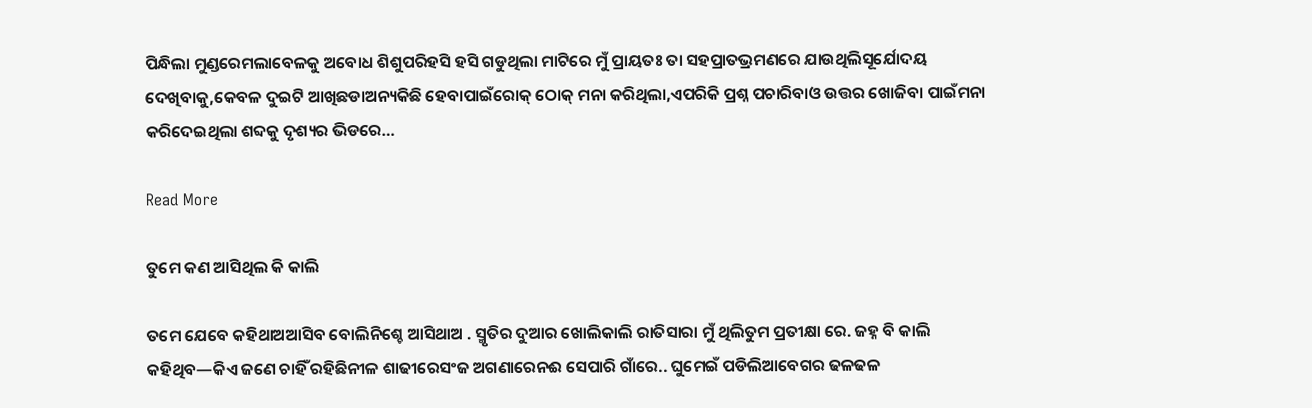ପିନ୍ଧିଲା ମୁଣ୍ଡରେମଲାବେଳକୁ ଅବୋଧ ଶିଶୁପରିହସି ହସି ଗଡୁଥିଲା ମାଟିରେ ମୁଁ ପ୍ରାୟତଃ ତା ସହପ୍ରାତଭ୍ରମଣରେ ଯାଉଥିଲିସୂର୍ଯୋଦୟ ଦେଖିବାକୁ,କେବଳ ଦୁଇଟି ଆଖିଛଡାଅନ୍ୟକିଛି ହେବାପାଇଁରୋକ୍ ଠୋକ୍ ମନା କରିଥିଲା,ଏପରିକି ପ୍ରଶ୍ନ ପଚାରିବାଓ ଉତ୍ତର ଖୋଜିବା ପାଇଁମନା କରିଦେଇଥିଲା ଶବ୍ଦକୁ ଦୃଶ୍ୟର ଭିଡରେ…

Read More

ତୁମେ କଣ ଆସିଥିଲ କି କାଲି

ତମେ ଯେବେ କହିଥାଅଆସିବ ବୋଲିନିଶ୍ଚେ ଆସିଥାଅ . ସ୍ମୃତିର ଦୁଆର ଖୋଲିକାଲି ରାତିସାରା ମୁଁ ଥିଲିତୁମ ପ୍ରତୀକ୍ଷା ରେ. ଜହ୍ନ ବି କାଲି କହିଥିବ—କିଏ ଜଣେ ଚାହିଁ ରହିଛିନୀଳ ଶାଢୀରେସଂଜ ଅଗଣାରେନଈ ସେପାରି ଗାଁରେ.. ଘୁମେଇଁ ପଡିଲିଆବେଗର ଢଳଢଳ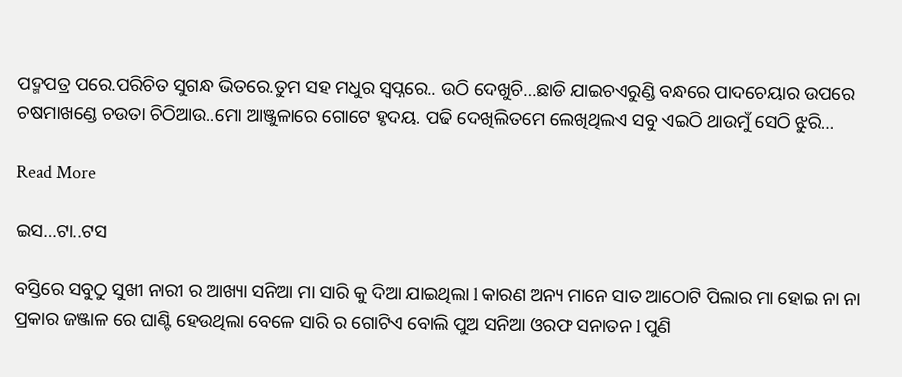ପଦ୍ମପତ୍ର ପରେ.ପରିଚିତ ସୁଗନ୍ଧ ଭିତରେ.ତୁମ ସହ ମଧୁର ସ୍ୱପ୍ନରେ.. ଉଠି ଦେଖୁଚି…ଛାଡି ଯାଇଚଏରୁଣ୍ଡି ବନ୍ଧରେ ପାଦଚେୟାର ଉପରେ ଚଷମାଖଣ୍ଡେ ଚଉତା ଚିଠିଆଉ..ମୋ ଆଞ୍ଜୁଳାରେ ଗୋଟେ ହୃଦୟ. ପଢି ଦେଖିଲିତମେ ଲେଖିଥିଲଏ ସବୁ ଏଇଠି ଥାଉମୁଁ ସେଠି ଝୁରି…

Read More

ଇସ…ଟା..ଟସ

ବସ୍ତିରେ ସବୁଠୁ ସୁଖୀ ନାରୀ ର ଆଖ୍ୟା ସନିଆ ମା ସାରି କୁ ଦିଆ ଯାଇଥିଲା l କାରଣ ଅନ୍ୟ ମାନେ ସାତ ଆଠୋଟି ପିଲାର ମା ହୋଇ ନା ନା ପ୍ରକାର ଜଞ୍ଜାଳ ରେ ଘାଣ୍ଟି ହେଉଥିଲା ବେଳେ ସାରି ର ଗୋଟିଏ ବୋଲି ପୁଅ ସନିଆ ଓରଫ ସନାତନ l ପୁଣି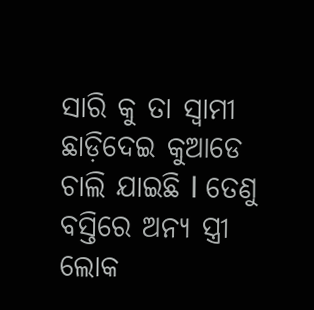ସାରି କୁ ତା ସ୍ୱାମୀ ଛାଡ଼ିଦେଇ କୁଆଡେ ଚାଲି ଯାଇଛି l ତେଣୁ ବସ୍ତିରେ ଅନ୍ୟ ସ୍ତ୍ରୀ ଲୋକ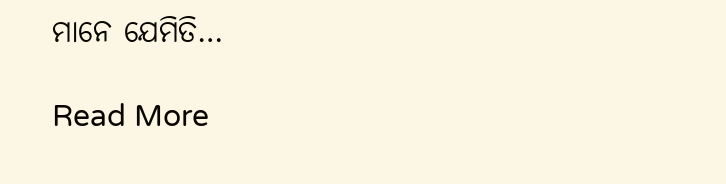ମାନେ ଯେମିତି…

Read More